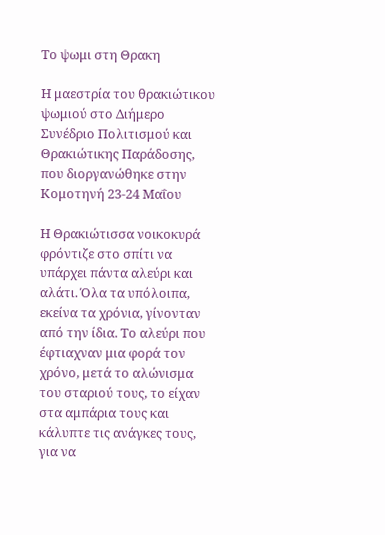Το ψωμι στη Θρακη

Η μαεστρία του θρακιώτικου ψωμιού στο Διήμερο Συνέδριο Πολιτισμού και Θρακιώτικης Παράδοσης, που διοργανώθηκε στην Κομοτηνή 23-24 Μαΐου

Η Θρακιώτισσα νοικοκυρά φρόντιζε στο σπίτι να υπάρχει πάντα αλεύρι και αλάτι. Όλα τα υπόλοιπα, εκείνα τα χρόνια, γίνονταν από την ίδια. Το αλεύρι που έφτιαχναν μια φορά τον χρόνο, μετά το αλώνισμα του σταριού τους, το είχαν στα αμπάρια τους και κάλυπτε τις ανάγκες τους, για να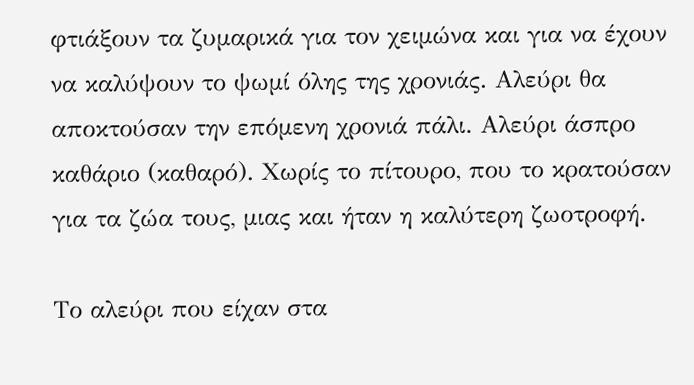φτιάξουν τα ζυμαρικά για τον χειμώνα και για να έχουν να καλύψουν το ψωμί όλης της χρονιάς. Αλεύρι θα αποκτούσαν την επόμενη χρονιά πάλι. Αλεύρι άσπρο καθάριο (καθαρό). Χωρίς το πίτουρο, που το κρατούσαν για τα ζώα τους, μιας και ήταν η καλύτερη ζωοτροφή.

Το αλεύρι που είχαν στα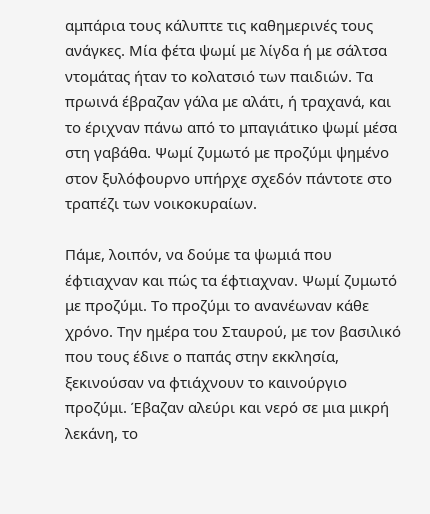αμπάρια τους κάλυπτε τις καθημερινές τους ανάγκες. Μία φέτα ψωμί με λίγδα ή με σάλτσα ντομάτας ήταν το κολατσιό των παιδιών. Τα πρωινά έβραζαν γάλα με αλάτι, ή τραχανά, και το έριχναν πάνω από το μπαγιάτικο ψωμί μέσα στη γαβάθα. Ψωμί ζυμωτό με προζύμι ψημένο στον ξυλόφουρνο υπήρχε σχεδόν πάντοτε στο τραπέζι των νοικοκυραίων.

Πάμε, λοιπόν, να δούμε τα ψωμιά που έφτιαχναν και πώς τα έφτιαχναν. Ψωμί ζυμωτό με προζύμι. Το προζύμι το ανανέωναν κάθε χρόνο. Την ημέρα του Σταυρού, με τον βασιλικό που τους έδινε ο παπάς στην εκκλησία, ξεκινούσαν να φτιάχνουν το καινούργιο προζύμι. Έβαζαν αλεύρι και νερό σε μια μικρή λεκάνη, το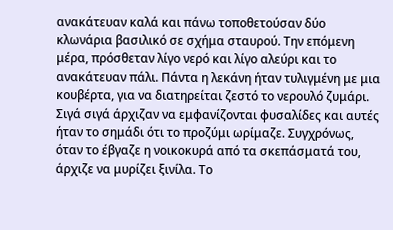ανακάτευαν καλά και πάνω τοποθετούσαν δύο κλωνάρια βασιλικό σε σχήμα σταυρού. Την επόμενη μέρα, πρόσθεταν λίγο νερό και λίγο αλεύρι και το ανακάτευαν πάλι. Πάντα η λεκάνη ήταν τυλιγμένη με μια κουβέρτα, για να διατηρείται ζεστό το νερουλό ζυμάρι. Σιγά σιγά άρχιζαν να εμφανίζονται φυσαλίδες και αυτές ήταν το σημάδι ότι το προζύμι ωρίμαζε. Συγχρόνως, όταν το έβγαζε η νοικοκυρά από τα σκεπάσματά του, άρχιζε να μυρίζει ξινίλα. Το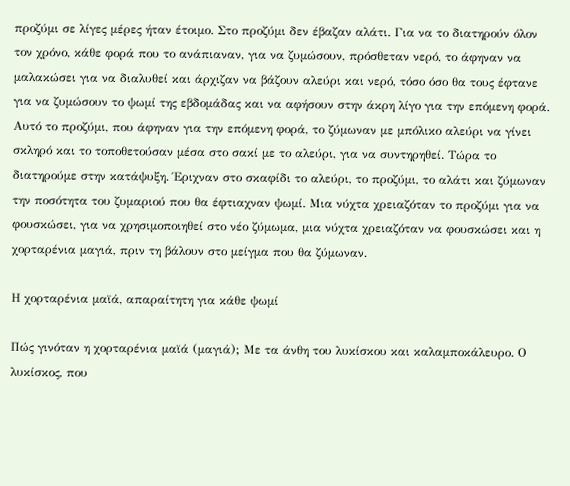προζύμι σε λίγες μέρες ήταν έτοιμο. Στο προζύμι δεν έβαζαν αλάτι. Για να το διατηρούν όλον τον χρόνο, κάθε φορά που το ανάπιαναν, για να ζυμώσουν, πρόσθεταν νερό, το άφηναν να μαλακώσει για να διαλυθεί και άρχιζαν να βάζουν αλεύρι και νερό, τόσο όσο θα τους έφτανε για να ζυμώσουν το ψωμί της εβδομάδας και να αφήσουν στην άκρη λίγο για την επόμενη φορά. Αυτό το προζύμι, που άφηναν για την επόμενη φορά, το ζύμωναν με μπόλικο αλεύρι να γίνει σκληρό και το τοποθετούσαν μέσα στο σακί με το αλεύρι, για να συντηρηθεί. Τώρα το διατηρούμε στην κατάψυξη. Έριχναν στο σκαφίδι το αλεύρι, το προζύμι, το αλάτι και ζύμωναν την ποσότητα του ζυμαριού που θα έφτιαχναν ψωμί. Μια νύχτα χρειαζόταν το προζύμι για να φουσκώσει, για να χρησιμοποιηθεί στο νέο ζύμωμα, μια νύχτα χρειαζόταν να φουσκώσει και η χορταρένια μαγιά, πριν τη βάλουν στο μείγμα που θα ζύμωναν.

Η χορταρένια μαϊά, απαραίτητη για κάθε ψωμί

Πώς γινόταν η χορταρένια μαϊά (μαγιά); Με τα άνθη του λυκίσκου και καλαμποκάλευρο. Ο λυκίσκος, που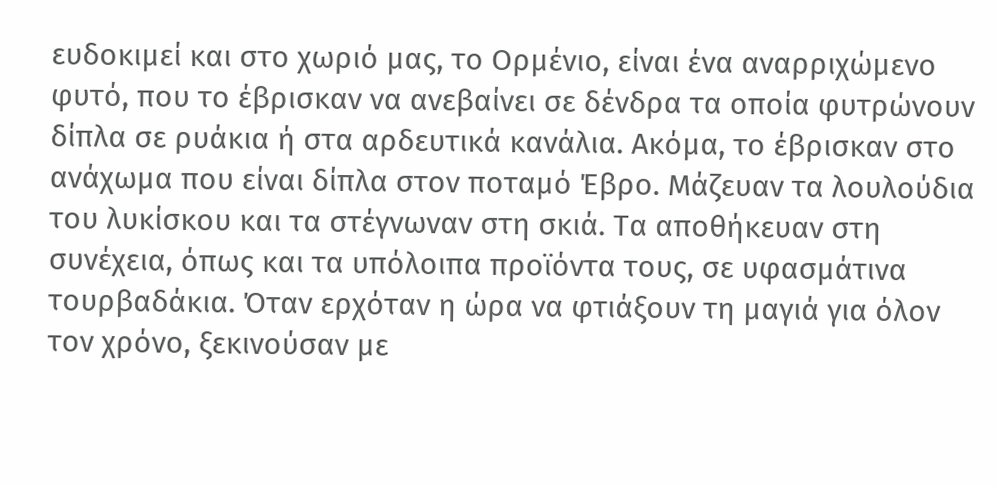ευδοκιμεί και στο χωριό μας, το Ορμένιο, είναι ένα αναρριχώμενο φυτό, που το έβρισκαν να ανεβαίνει σε δένδρα τα οποία φυτρώνουν δίπλα σε ρυάκια ή στα αρδευτικά κανάλια. Ακόμα, το έβρισκαν στο ανάχωμα που είναι δίπλα στον ποταμό Έβρο. Μάζευαν τα λουλούδια του λυκίσκου και τα στέγνωναν στη σκιά. Τα αποθήκευαν στη συνέχεια, όπως και τα υπόλοιπα προϊόντα τους, σε υφασμάτινα τουρβαδάκια. Όταν ερχόταν η ώρα να φτιάξουν τη μαγιά για όλον τον χρόνο, ξεκινούσαν με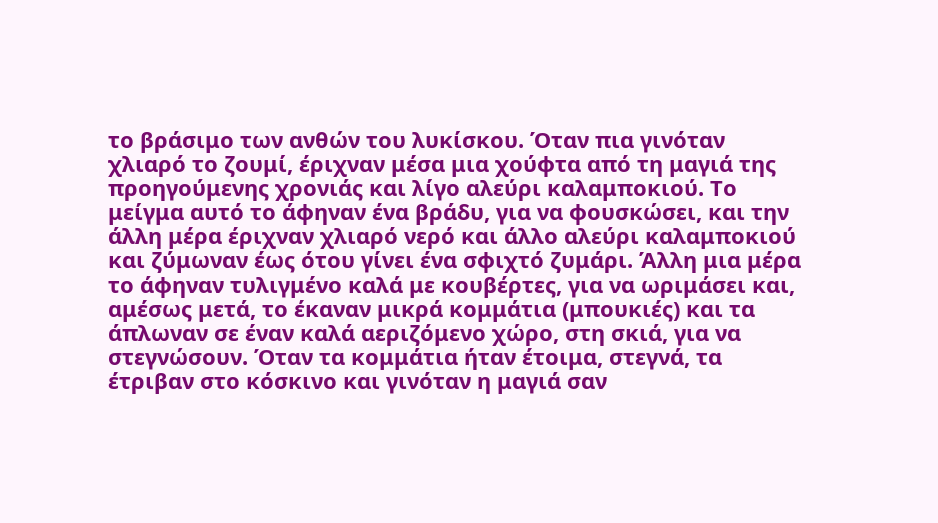το βράσιμο των ανθών του λυκίσκου. Όταν πια γινόταν χλιαρό το ζουμί, έριχναν μέσα μια χούφτα από τη μαγιά της προηγούμενης χρονιάς και λίγο αλεύρι καλαμποκιού. Το μείγμα αυτό το άφηναν ένα βράδυ, για να φουσκώσει, και την άλλη μέρα έριχναν χλιαρό νερό και άλλο αλεύρι καλαμποκιού και ζύμωναν έως ότου γίνει ένα σφιχτό ζυμάρι. Άλλη μια μέρα το άφηναν τυλιγμένο καλά με κουβέρτες, για να ωριμάσει και, αμέσως μετά, το έκαναν μικρά κομμάτια (μπουκιές) και τα άπλωναν σε έναν καλά αεριζόμενο χώρο, στη σκιά, για να στεγνώσουν. Όταν τα κομμάτια ήταν έτοιμα, στεγνά, τα έτριβαν στο κόσκινο και γινόταν η μαγιά σαν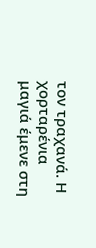τον τραχανά. Η χορταρένια μαγιά έμενε στη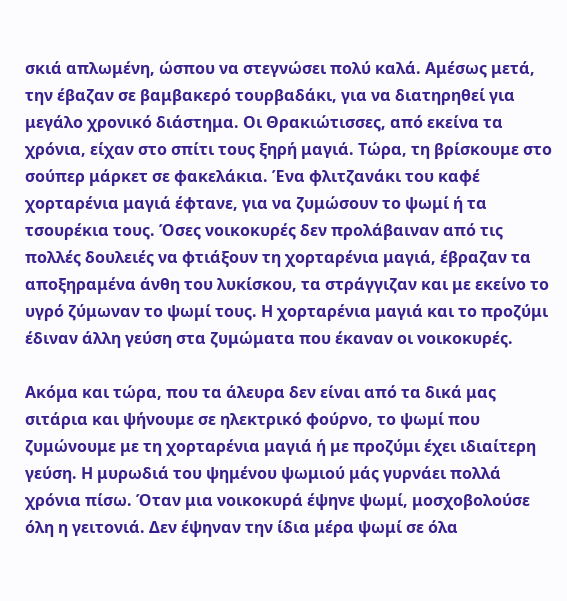σκιά απλωμένη, ώσπου να στεγνώσει πολύ καλά. Αμέσως μετά, την έβαζαν σε βαμβακερό τουρβαδάκι, για να διατηρηθεί για μεγάλο χρονικό διάστημα. Οι Θρακιώτισσες, από εκείνα τα χρόνια, είχαν στο σπίτι τους ξηρή μαγιά. Τώρα, τη βρίσκουμε στο σούπερ μάρκετ σε φακελάκια. Ένα φλιτζανάκι του καφέ χορταρένια μαγιά έφτανε, για να ζυμώσουν το ψωμί ή τα τσουρέκια τους. Όσες νοικοκυρές δεν προλάβαιναν από τις πολλές δουλειές να φτιάξουν τη χορταρένια μαγιά, έβραζαν τα αποξηραμένα άνθη του λυκίσκου, τα στράγγιζαν και με εκείνο το υγρό ζύμωναν το ψωμί τους. Η χορταρένια μαγιά και το προζύμι έδιναν άλλη γεύση στα ζυμώματα που έκαναν οι νοικοκυρές.

Ακόμα και τώρα, που τα άλευρα δεν είναι από τα δικά μας σιτάρια και ψήνουμε σε ηλεκτρικό φούρνο, το ψωμί που ζυμώνουμε με τη χορταρένια μαγιά ή με προζύμι έχει ιδιαίτερη γεύση. Η μυρωδιά του ψημένου ψωμιού μάς γυρνάει πολλά χρόνια πίσω. Όταν μια νοικοκυρά έψηνε ψωμί, μοσχοβολούσε όλη η γειτονιά. Δεν έψηναν την ίδια μέρα ψωμί σε όλα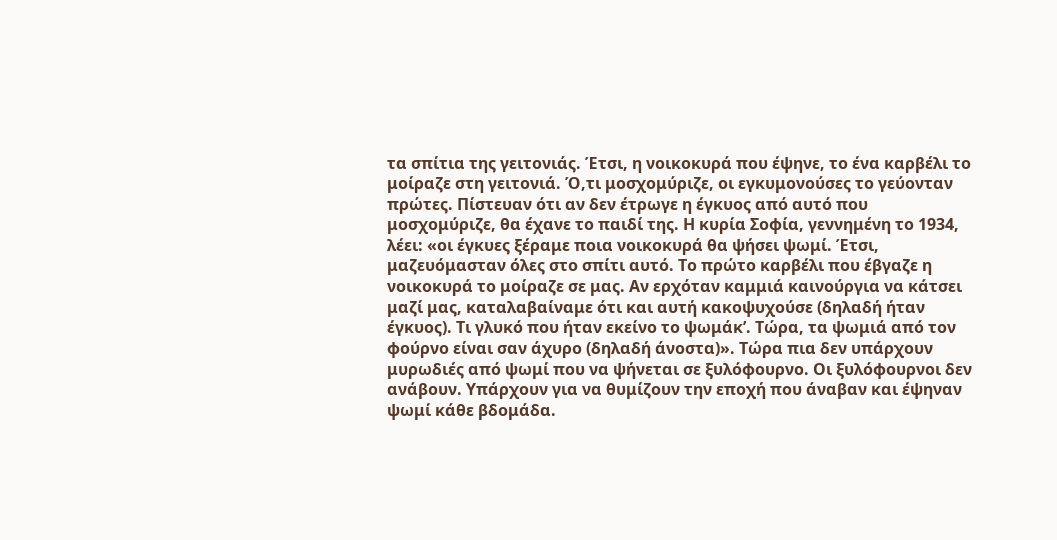τα σπίτια της γειτονιάς. Έτσι, η νοικοκυρά που έψηνε, το ένα καρβέλι το μοίραζε στη γειτονιά. Ό,τι μοσχομύριζε, οι εγκυμονούσες το γεύονταν πρώτες. Πίστευαν ότι αν δεν έτρωγε η έγκυος από αυτό που μοσχομύριζε, θα έχανε το παιδί της. Η κυρία Σοφία, γεννημένη το 1934, λέει: «οι έγκυες ξέραμε ποια νοικοκυρά θα ψήσει ψωμί. Έτσι, μαζευόμασταν όλες στο σπίτι αυτό. Το πρώτο καρβέλι που έβγαζε η νοικοκυρά το μοίραζε σε μας. Αν ερχόταν καμμιά καινούργια να κάτσει μαζί μας, καταλαβαίναμε ότι και αυτή κακοψυχούσε (δηλαδή ήταν έγκυος). Τι γλυκό που ήταν εκείνο το ψωμάκ’. Τώρα, τα ψωμιά από τον φούρνο είναι σαν άχυρο (δηλαδή άνοστα)». Τώρα πια δεν υπάρχουν μυρωδιές από ψωμί που να ψήνεται σε ξυλόφουρνο. Οι ξυλόφουρνοι δεν ανάβουν. Υπάρχουν για να θυμίζουν την εποχή που άναβαν και έψηναν ψωμί κάθε βδομάδα.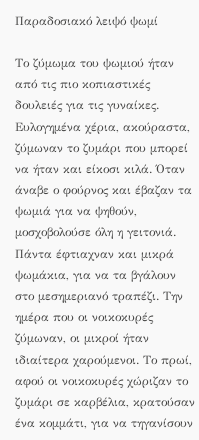Παραδοσιακό λειψό ψωμί

Το ζύμωμα του ψωμιού ήταν από τις πιο κοπιαστικές δουλειές για τις γυναίκες. Ευλογημένα χέρια, ακούραστα, ζύμωναν το ζυμάρι που μπορεί να ήταν και είκοσι κιλά. Όταν άναβε ο φούρνος και έβαζαν τα ψωμιά για να ψηθούν, μοσχοβολούσε όλη η γειτονιά. Πάντα έφτιαχναν και μικρά ψωμάκια, για να τα βγάλουν στο μεσημεριανό τραπέζι. Την ημέρα που οι νοικοκυρές ζύμωναν, οι μικροί ήταν ιδιαίτερα χαρούμενοι. Το πρωί, αφού οι νοικοκυρές χώριζαν το ζυμάρι σε καρβέλια, κρατούσαν ένα κομμάτι, για να τηγανίσουν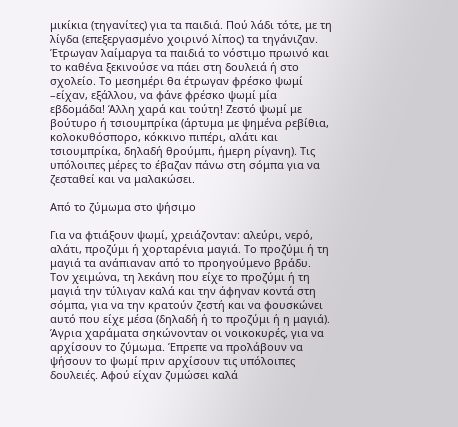μικίκια (τηγανίτες) για τα παιδιά. Πού λάδι τότε, με τη λίγδα (επεξεργασμένο χοιρινό λίπος) τα τηγάνιζαν. Έτρωγαν λαίμαργα τα παιδιά το νόστιμο πρωινό και το καθένα ξεκινούσε να πάει στη δουλειά ή στο σχολείο. Το μεσημέρι θα έτρωγαν φρέσκο ψωμί –είχαν, εξάλλου, να φάνε φρέσκο ψωμί μία εβδομάδα! Άλλη χαρά και τούτη! Ζεστό ψωμί με βούτυρο ή τσιουμπρίκα (άρτυμα με ψημένα ρεβίθια, κολοκυθόσπορο, κόκκινο πιπέρι, αλάτι και τσιουμπρίκα, δηλαδή θρούμπι, ήμερη ρίγανη). Τις υπόλοιπες μέρες το έβαζαν πάνω στη σόμπα για να ζεσταθεί και να μαλακώσει.

Από το ζύμωμα στο ψήσιμο

Για να φτιάξουν ψωμί, χρειάζονταν: αλεύρι, νερό, αλάτι, προζύμι ή χορταρένια μαγιά. Το προζύμι ή τη μαγιά τα ανάπιαναν από το προηγούμενο βράδυ. Τον χειμώνα, τη λεκάνη που είχε το προζύμι ή τη μαγιά την τύλιγαν καλά και την άφηναν κοντά στη σόμπα, για να την κρατούν ζεστή και να φουσκώνει αυτό που είχε μέσα (δηλαδή ή το προζύμι ή η μαγιά). Άγρια χαράματα σηκώνονταν οι νοικοκυρές, για να αρχίσουν το ζύμωμα. Έπρεπε να προλάβουν να ψήσουν το ψωμί πριν αρχίσουν τις υπόλοιπες δουλειές. Αφού είχαν ζυμώσει καλά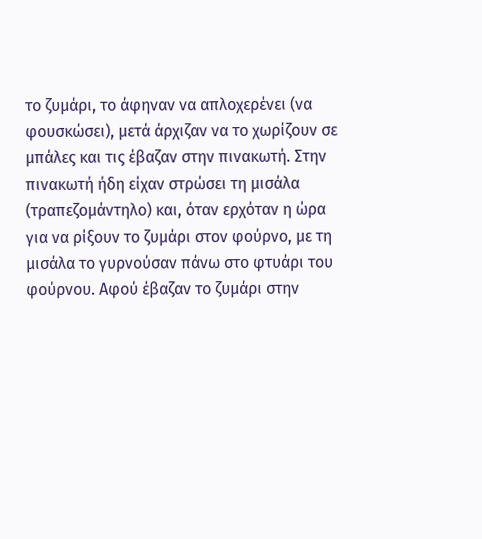το ζυμάρι, το άφηναν να απλοχερένει (να φουσκώσει), μετά άρχιζαν να το χωρίζουν σε μπάλες και τις έβαζαν στην πινακωτή. Στην πινακωτή ήδη είχαν στρώσει τη μισάλα (τραπεζομάντηλο) και, όταν ερχόταν η ώρα για να ρίξουν το ζυμάρι στον φούρνο, με τη μισάλα το γυρνούσαν πάνω στο φτυάρι του φούρνου. Αφού έβαζαν το ζυμάρι στην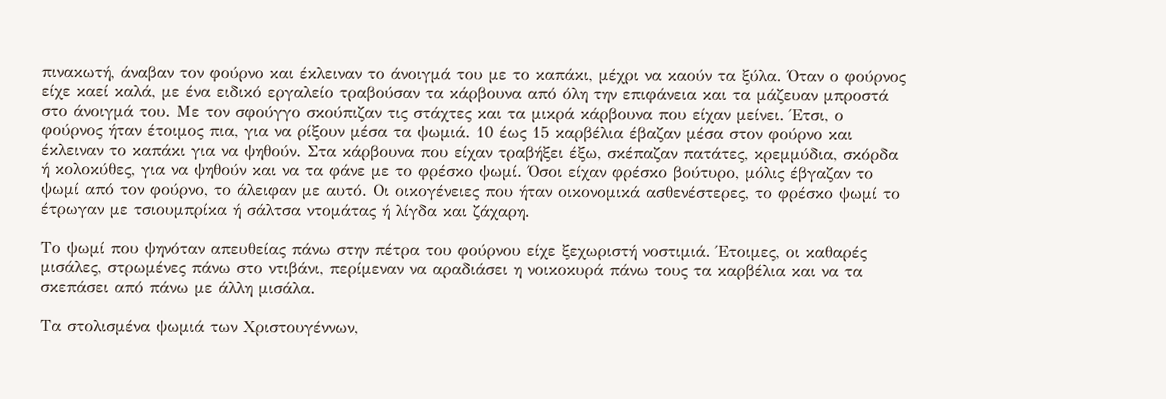πινακωτή, άναβαν τον φούρνο και έκλειναν το άνοιγμά του με το καπάκι, μέχρι να καούν τα ξύλα. Όταν ο φούρνος είχε καεί καλά, με ένα ειδικό εργαλείο τραβούσαν τα κάρβουνα από όλη την επιφάνεια και τα μάζευαν μπροστά στο άνοιγμά του. Με τον σφούγγο σκούπιζαν τις στάχτες και τα μικρά κάρβουνα που είχαν μείνει. Έτσι, ο φούρνος ήταν έτοιμος πια, για να ρίξουν μέσα τα ψωμιά. 10 έως 15 καρβέλια έβαζαν μέσα στον φούρνο και έκλειναν το καπάκι για να ψηθούν. Στα κάρβουνα που είχαν τραβήξει έξω, σκέπαζαν πατάτες, κρεμμύδια, σκόρδα ή κολοκύθες, για να ψηθούν και να τα φάνε με το φρέσκο ψωμί. Όσοι είχαν φρέσκο βούτυρο, μόλις έβγαζαν το ψωμί από τον φούρνο, το άλειφαν με αυτό. Οι οικογένειες που ήταν οικονομικά ασθενέστερες, το φρέσκο ψωμί το έτρωγαν με τσιουμπρίκα ή σάλτσα ντομάτας ή λίγδα και ζάχαρη.

Το ψωμί που ψηνόταν απευθείας πάνω στην πέτρα του φούρνου είχε ξεχωριστή νοστιμιά. Έτοιμες, οι καθαρές μισάλες, στρωμένες πάνω στο ντιβάνι, περίμεναν να αραδιάσει η νοικοκυρά πάνω τους τα καρβέλια και να τα σκεπάσει από πάνω με άλλη μισάλα.

Τα στολισμένα ψωμιά των Χριστουγέννων,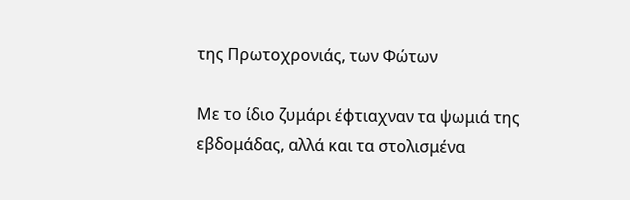της Πρωτοχρονιάς, των Φώτων

Με το ίδιο ζυμάρι έφτιαχναν τα ψωμιά της εβδομάδας, αλλά και τα στολισμένα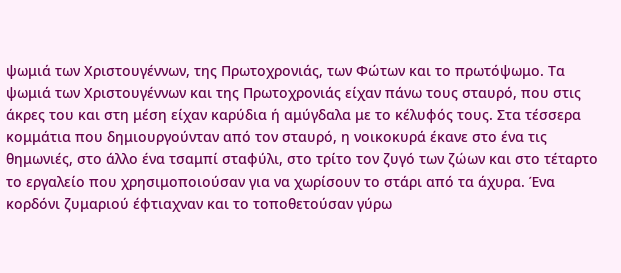ψωμιά των Χριστουγέννων, της Πρωτοχρονιάς, των Φώτων και το πρωτόψωμο. Τα ψωμιά των Χριστουγέννων και της Πρωτοχρονιάς είχαν πάνω τους σταυρό, που στις άκρες του και στη μέση είχαν καρύδια ή αμύγδαλα με το κέλυφός τους. Στα τέσσερα κομμάτια που δημιουργούνταν από τον σταυρό, η νοικοκυρά έκανε στο ένα τις θημωνιές, στο άλλο ένα τσαμπί σταφύλι, στο τρίτο τον ζυγό των ζώων και στο τέταρτο το εργαλείο που χρησιμοποιούσαν για να χωρίσουν το στάρι από τα άχυρα. Ένα κορδόνι ζυμαριού έφτιαχναν και το τοποθετούσαν γύρω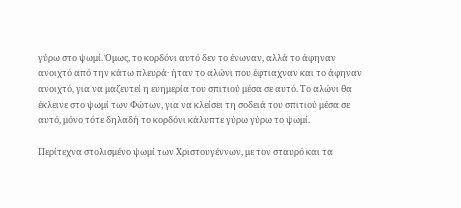γύρω στο ψωμί. Όμως, το κορδόνι αυτό δεν το ένωναν, αλλά το άφηναν ανοιχτό από την κάτω πλευρά· ήταν το αλώνι που έφτιαχναν και το άφηναν ανοιχτό, για να μαζευτεί η ευημερία του σπιτιού μέσα σε αυτό. Το αλώνι θα έκλεινε στο ψωμί των Φώτων, για να κλείσει τη σοδειά του σπιτιού μέσα σε αυτό, μόνο τότε δηλαδή το κορδόνι κάλυπτε γύρω γύρω το ψωμί.

Περίτεχνα στολισμένο ψωμί των Χριστουγέννων, με τον σταυρό και τα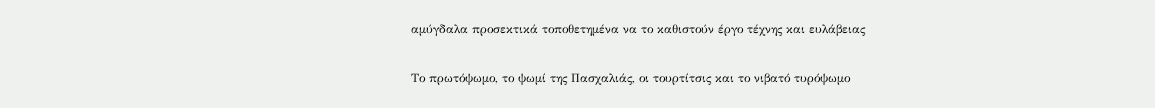αμύγδαλα προσεκτικά τοποθετημένα να το καθιστούν έργο τέχνης και ευλάβειας

Το πρωτόψωμο, το ψωμί της Πασχαλιάς, οι τουρτίτσις και το νιβατό τυρόψωμο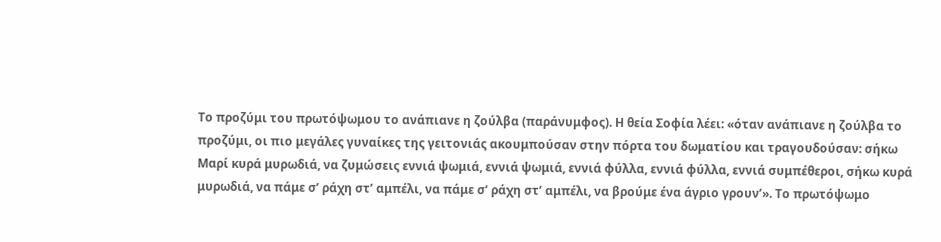Το προζύμι του πρωτόψωμου το ανάπιανε η ζούλβα (παράνυμφος). Η θεία Σοφία λέει: «όταν ανάπιανε η ζούλβα το προζύμι, οι πιο μεγάλες γυναίκες της γειτονιάς ακουμπούσαν στην πόρτα του δωματίου και τραγουδούσαν: σήκω Μαρί κυρά μυρωδιά, να ζυμώσεις εννιά ψωμιά, εννιά ψωμιά, εννιά φύλλα, εννιά φύλλα, εννιά συμπέθεροι, σήκω κυρά μυρωδιά, να πάμε σ’ ράχη στ’ αμπέλι, να πάμε σ’ ράχη στ’ αμπέλι, να βρούμε ένα άγριο γρουν’». Το πρωτόψωμο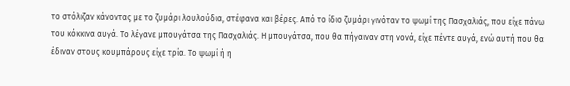το στόλιζαν κάνοντας με το ζυμάρι λουλούδια, στέφανα και βέρες. Από το ίδιο ζυμάρι γινόταν το ψωμί της Πασχαλιάς, που είχε πάνω του κόκκινα αυγά. Το λέγανε μπουγάτσα της Πασχαλιάς. Η μπουγάτσα, που θα πήγαιναν στη νονά, είχε πέντε αυγά, ενώ αυτή που θα έδιναν στους κουμπάρους είχε τρία. Το ψωμί ή η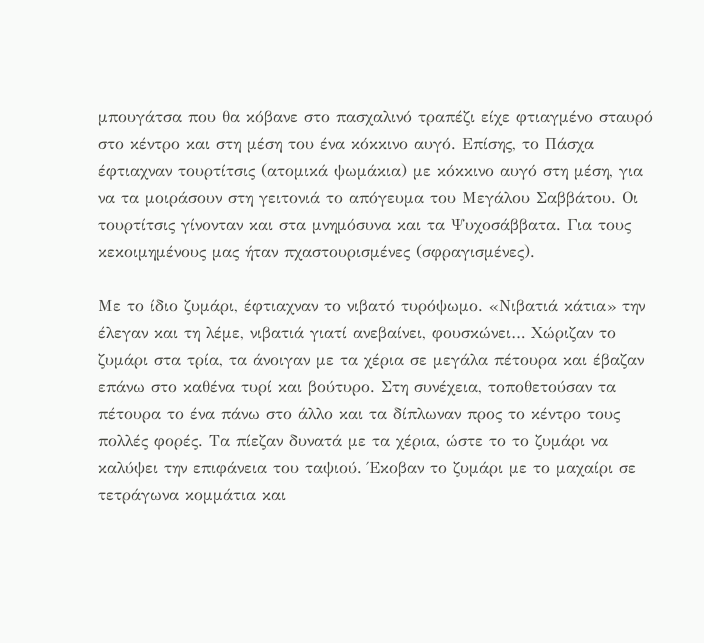μπουγάτσα που θα κόβανε στο πασχαλινό τραπέζι είχε φτιαγμένο σταυρό στο κέντρο και στη μέση του ένα κόκκινο αυγό. Επίσης, το Πάσχα έφτιαχναν τουρτίτσις (ατομικά ψωμάκια) με κόκκινο αυγό στη μέση, για να τα μοιράσουν στη γειτονιά το απόγευμα του Μεγάλου Σαββάτου. Οι τουρτίτσις γίνονταν και στα μνημόσυνα και τα Ψυχοσάββατα. Για τους κεκοιμημένους μας ήταν πχαστουρισμένες (σφραγισμένες).

Με το ίδιο ζυμάρι, έφτιαχναν το νιβατό τυρόψωμο. «Νιβατιά κάτια» την έλεγαν και τη λέμε, νιβατιά γιατί ανεβαίνει, φουσκώνει… Χώριζαν το ζυμάρι στα τρία, τα άνοιγαν με τα χέρια σε μεγάλα πέτουρα και έβαζαν επάνω στο καθένα τυρί και βούτυρο. Στη συνέχεια, τοποθετούσαν τα πέτουρα το ένα πάνω στο άλλο και τα δίπλωναν προς το κέντρο τους πολλές φορές. Τα πίεζαν δυνατά με τα χέρια, ώστε το το ζυμάρι να καλύψει την επιφάνεια του ταψιού. Έκοβαν το ζυμάρι με το μαχαίρι σε τετράγωνα κομμάτια και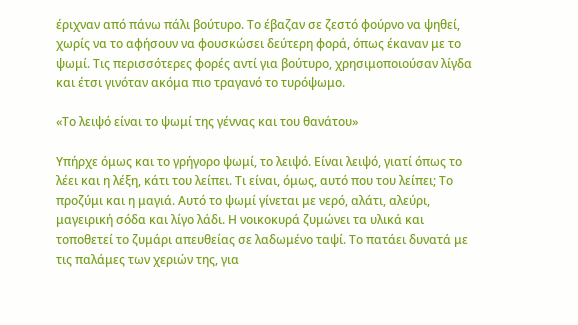έριχναν από πάνω πάλι βούτυρο. Το έβαζαν σε ζεστό φούρνο να ψηθεί, χωρίς να το αφήσουν να φουσκώσει δεύτερη φορά, όπως έκαναν με το ψωμί. Τις περισσότερες φορές αντί για βούτυρο, χρησιμοποιούσαν λίγδα και έτσι γινόταν ακόμα πιο τραγανό το τυρόψωμο.

«Το λειψό είναι το ψωμί της γέννας και του θανάτου»

Υπήρχε όμως και το γρήγορο ψωμί, το λειψό. Είναι λειψό, γιατί όπως το λέει και η λέξη, κάτι του λείπει. Τι είναι, όμως, αυτό που του λείπει; Το προζύμι και η μαγιά. Αυτό το ψωμί γίνεται με νερό, αλάτι, αλεύρι, μαγειρική σόδα και λίγο λάδι. Η νοικοκυρά ζυμώνει τα υλικά και τοποθετεί το ζυμάρι απευθείας σε λαδωμένο ταψί. Το πατάει δυνατά με τις παλάμες των χεριών της, για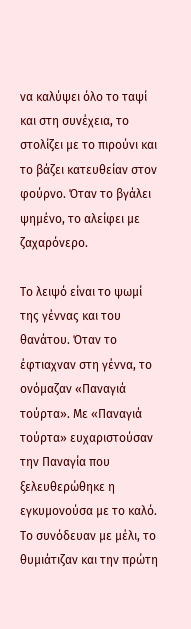να καλύψει όλο το ταψί και στη συνέχεια, το στολίζει με το πιρούνι και το βάζει κατευθείαν στον φούρνο. Όταν το βγάλει ψημένο, το αλείφει με ζαχαρόνερο.

Το λειψό είναι το ψωμί της γέννας και του θανάτου. Όταν το έφτιαχναν στη γέννα, το ονόμαζαν «Παναγιά τούρτα». Με «Παναγιά τούρτα» ευχαριστούσαν την Παναγία που ξελευθερώθηκε η εγκυμονούσα με το καλό. Το συνόδευαν με μέλι, το θυμιάτιζαν και την πρώτη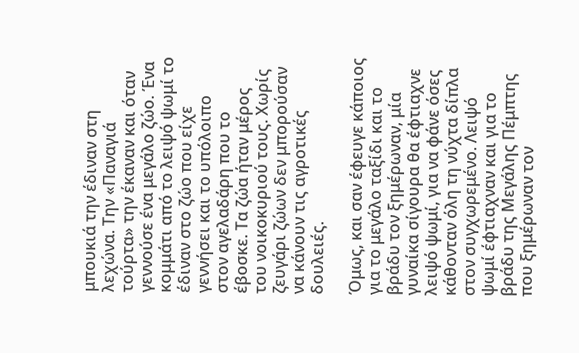μπουκιά την έδιναν στη λεχώνα. Την «Παναγιά τούρτα» την έκαναν και όταν γεννούσε ένα μεγάλο ζώο. Ένα κομμάτι από το λειψό ψωμί το έδιναν στο ζώο που είχε γεννήσει και το υπόλοιπο στον αγελαδάρη που το έβοσκε. Τα ζώα ήταν μέρος του νοικοκυριού τους. Χωρίς ζευγάρι ζώων δεν μπορούσαν να κάνουν τις αγροτικές δουλειές.

Όμως, και σαν έφευγε κάποιος για το μεγάλο ταξίδι και το βράδυ τον ξημέρωναν, μία γυναίκα σίγουρα θα έφτιαχνε λειψό ψωμί, για να φάνε όσες κάθονταν όλη τη νύχτα δίπλα στον συγχωρεμένο. Λειψό ψωμί έφτιαχναν και για το βράδυ της Μεγάλης Πέμπτης που ξημέρωναν τον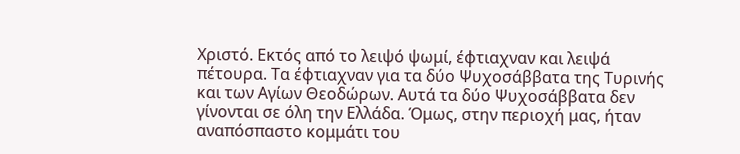Χριστό. Εκτός από το λειψό ψωμί, έφτιαχναν και λειψά πέτουρα. Τα έφτιαχναν για τα δύο Ψυχοσάββατα της Τυρινής και των Αγίων Θεοδώρων. Αυτά τα δύο Ψυχοσάββατα δεν γίνονται σε όλη την Ελλάδα. Όμως, στην περιοχή μας, ήταν αναπόσπαστο κομμάτι του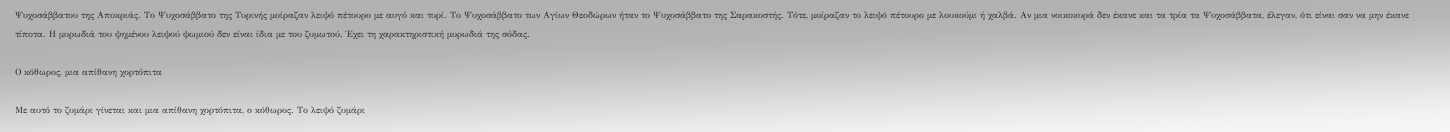Ψυχοσάββατου της Αποκριάς. Το Ψυχοσάββατο της Τυρινής μοίραζαν λειψό πέτουρο με αυγό και τυρί. Το Ψυχοσάββατο των Αγίων Θεοδώρων ήταν το Ψυχοσάββατο της Σαρακοστής. Τότε, μοίραζαν το λειψό πέτουρο με λουκούμι ή χαλβά. Αν μια νοικοκυρά δεν έκανε και τα τρία τα Ψυχοσάββατα, έλεγαν, ότι είναι σαν να μην έκανε τίποτα. Η μυρωδιά του ψημένου λειψού ψωμιού δεν είναι ίδια με του ζυμωτού. Έχει τη χαρακτηριστική μυρωδιά της σόδας.

Ο κόθωρος, μια απίθανη χορτόπιτα

Με αυτό το ζυμάρι γίνεται και μια απίθανη χορτόπιτα, ο κόθωρος. Το λειψό ζυμάρι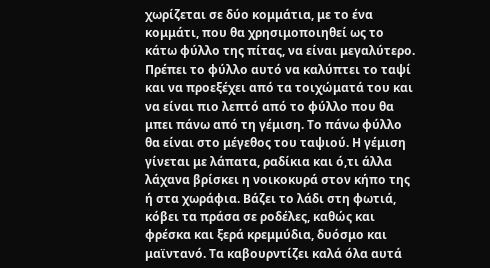χωρίζεται σε δύο κομμάτια, με το ένα κομμάτι, που θα χρησιμοποιηθεί ως το κάτω φύλλο της πίτας, να είναι μεγαλύτερο. Πρέπει το φύλλο αυτό να καλύπτει το ταψί και να προεξέχει από τα τοιχώματά του και να είναι πιο λεπτό από το φύλλο που θα μπει πάνω από τη γέμιση. Το πάνω φύλλο θα είναι στο μέγεθος του ταψιού. Η γέμιση γίνεται με λάπατα, ραδίκια και ό,τι άλλα λάχανα βρίσκει η νοικοκυρά στον κήπο της ή στα χωράφια. Βάζει το λάδι στη φωτιά, κόβει τα πράσα σε ροδέλες, καθώς και φρέσκα και ξερά κρεμμύδια, δυόσμο και μαϊντανό. Τα καβουρντίζει καλά όλα αυτά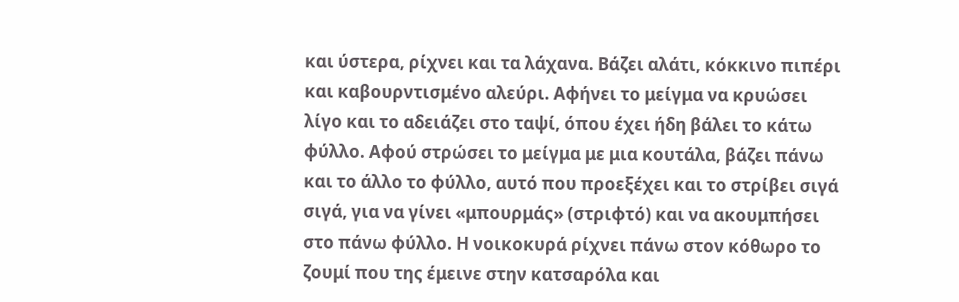και ύστερα, ρίχνει και τα λάχανα. Βάζει αλάτι, κόκκινο πιπέρι και καβουρντισμένο αλεύρι. Αφήνει το μείγμα να κρυώσει λίγο και το αδειάζει στο ταψί, όπου έχει ήδη βάλει το κάτω φύλλο. Αφού στρώσει το μείγμα με μια κουτάλα, βάζει πάνω και το άλλο το φύλλο, αυτό που προεξέχει και το στρίβει σιγά σιγά, για να γίνει «μπουρμάς» (στριφτό) και να ακουμπήσει στο πάνω φύλλο. Η νοικοκυρά ρίχνει πάνω στον κόθωρο το ζουμί που της έμεινε στην κατσαρόλα και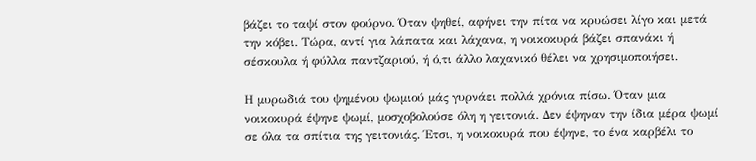βάζει το ταψί στον φούρνο. Όταν ψηθεί, αφήνει την πίτα να κρυώσει λίγο και μετά την κόβει. Τώρα, αντί για λάπατα και λάχανα, η νοικοκυρά βάζει σπανάκι ή σέσκουλα ή φύλλα παντζαριού, ή ό,τι άλλο λαχανικό θέλει να χρησιμοποιήσει.

Η μυρωδιά του ψημένου ψωμιού μάς γυρνάει πολλά χρόνια πίσω. Όταν μια νοικοκυρά έψηνε ψωμί, μοσχοβολούσε όλη η γειτονιά. Δεν έψηναν την ίδια μέρα ψωμί σε όλα τα σπίτια της γειτονιάς. Έτσι, η νοικοκυρά που έψηνε, το ένα καρβέλι το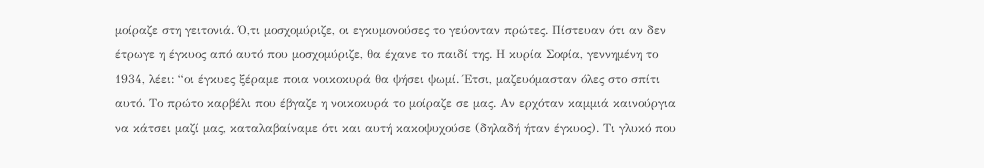μοίραζε στη γειτονιά. Ό,τι μοσχομύριζε, οι εγκυμονούσες το γεύονταν πρώτες. Πίστευαν ότι αν δεν έτρωγε η έγκυος από αυτό που μοσχομύριζε, θα έχανε το παιδί της. Η κυρία Σοφία, γεννημένη το 1934, λέει: “οι έγκυες ξέραμε ποια νοικοκυρά θα ψήσει ψωμί. Έτσι, μαζευόμασταν όλες στο σπίτι αυτό. Το πρώτο καρβέλι που έβγαζε η νοικοκυρά το μοίραζε σε μας. Αν ερχόταν καμμιά καινούργια να κάτσει μαζί μας, καταλαβαίναμε ότι και αυτή κακοψυχούσε (δηλαδή ήταν έγκυος). Τι γλυκό που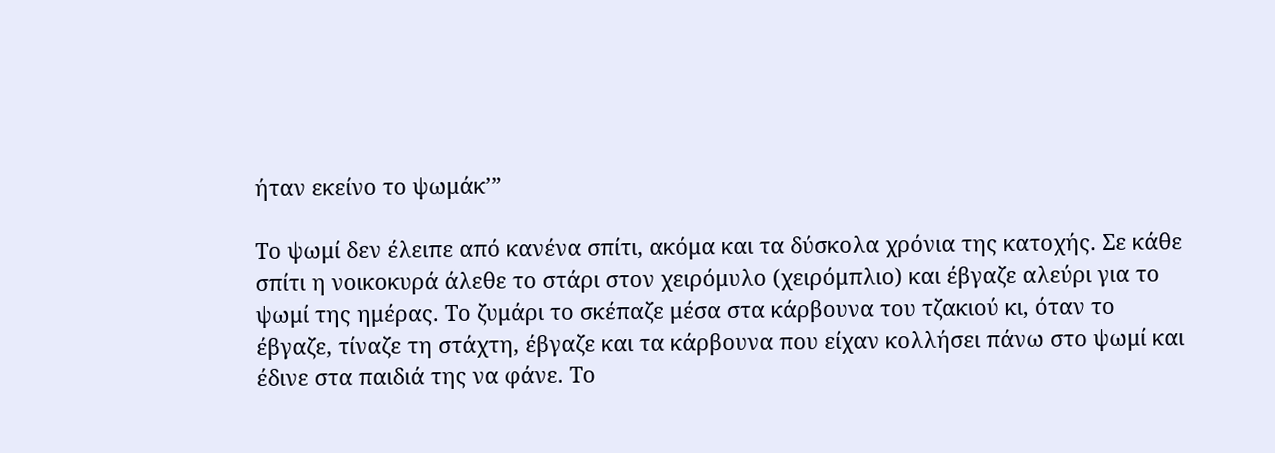ήταν εκείνο το ψωμάκ’”

Το ψωμί δεν έλειπε από κανένα σπίτι, ακόμα και τα δύσκολα χρόνια της κατοχής. Σε κάθε σπίτι η νοικοκυρά άλεθε το στάρι στον χειρόμυλο (χειρόμπλιο) και έβγαζε αλεύρι για το ψωμί της ημέρας. Το ζυμάρι το σκέπαζε μέσα στα κάρβουνα του τζακιού κι, όταν το έβγαζε, τίναζε τη στάχτη, έβγαζε και τα κάρβουνα που είχαν κολλήσει πάνω στο ψωμί και έδινε στα παιδιά της να φάνε. Το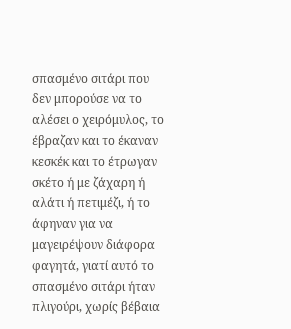σπασμένο σιτάρι που δεν μπορούσε να το αλέσει ο χειρόμυλος, το έβραζαν και το έκαναν κεσκέκ και το έτρωγαν σκέτο ή με ζάχαρη ή αλάτι ή πετιμέζι, ή το άφηναν για να μαγειρέψουν διάφορα φαγητά, γιατί αυτό το σπασμένο σιτάρι ήταν πλιγούρι, χωρίς βέβαια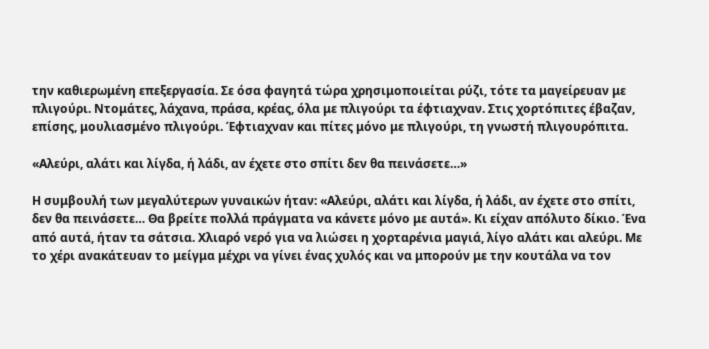την καθιερωμένη επεξεργασία. Σε όσα φαγητά τώρα χρησιμοποιείται ρύζι, τότε τα μαγείρευαν με πλιγούρι. Ντομάτες, λάχανα, πράσα, κρέας, όλα με πλιγούρι τα έφτιαχναν. Στις χορτόπιτες έβαζαν, επίσης, μουλιασμένο πλιγούρι. Έφτιαχναν και πίτες μόνο με πλιγούρι, τη γνωστή πλιγουρόπιτα.

«Αλεύρι, αλάτι και λίγδα, ή λάδι, αν έχετε στο σπίτι δεν θα πεινάσετε…»

Η συμβουλή των μεγαλύτερων γυναικών ήταν: «Αλεύρι, αλάτι και λίγδα, ή λάδι, αν έχετε στο σπίτι, δεν θα πεινάσετε… Θα βρείτε πολλά πράγματα να κάνετε μόνο με αυτά». Κι είχαν απόλυτο δίκιο. Ένα από αυτά, ήταν τα σάτσια. Χλιαρό νερό για να λιώσει η χορταρένια μαγιά, λίγο αλάτι και αλεύρι. Με το χέρι ανακάτευαν το μείγμα μέχρι να γίνει ένας χυλός και να μπορούν με την κουτάλα να τον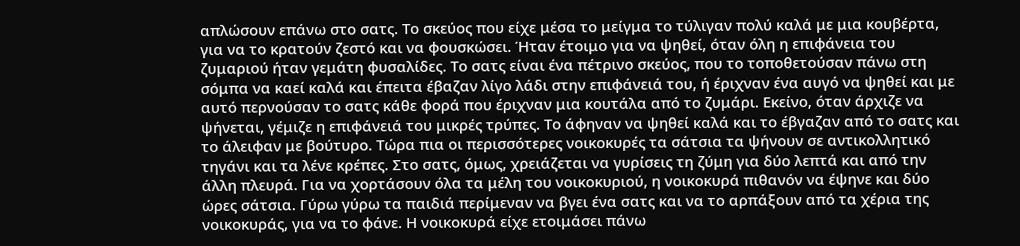απλώσουν επάνω στο σατς. Το σκεύος που είχε μέσα το μείγμα το τύλιγαν πολύ καλά με μια κουβέρτα, για να το κρατούν ζεστό και να φουσκώσει. Ήταν έτοιμο για να ψηθεί, όταν όλη η επιφάνεια του ζυμαριού ήταν γεμάτη φυσαλίδες. Το σατς είναι ένα πέτρινο σκεύος, που το τοποθετούσαν πάνω στη σόμπα να καεί καλά και έπειτα έβαζαν λίγο λάδι στην επιφάνειά του, ή έριχναν ένα αυγό να ψηθεί και με αυτό περνούσαν το σατς κάθε φορά που έριχναν μια κουτάλα από το ζυμάρι. Εκείνο, όταν άρχιζε να ψήνεται, γέμιζε η επιφάνειά του μικρές τρύπες. Το άφηναν να ψηθεί καλά και το έβγαζαν από το σατς και το άλειφαν με βούτυρο. Τώρα πια οι περισσότερες νοικοκυρές τα σάτσια τα ψήνουν σε αντικολλητικό τηγάνι και τα λένε κρέπες. Στο σατς, όμως, χρειάζεται να γυρίσεις τη ζύμη για δύο λεπτά και από την άλλη πλευρά. Για να χορτάσουν όλα τα μέλη του νοικοκυριού, η νοικοκυρά πιθανόν να έψηνε και δύο ώρες σάτσια. Γύρω γύρω τα παιδιά περίμεναν να βγει ένα σατς και να το αρπάξουν από τα χέρια της νοικοκυράς, για να το φάνε. Η νοικοκυρά είχε ετοιμάσει πάνω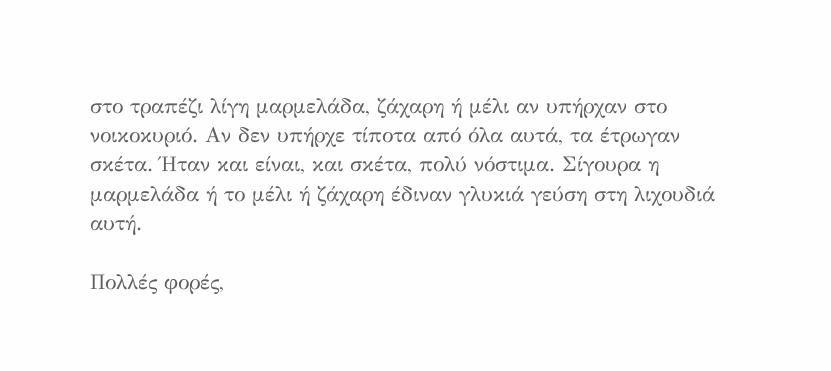στο τραπέζι λίγη μαρμελάδα, ζάχαρη ή μέλι αν υπήρχαν στο νοικοκυριό. Αν δεν υπήρχε τίποτα από όλα αυτά, τα έτρωγαν σκέτα. Ήταν και είναι, και σκέτα, πολύ νόστιμα. Σίγουρα η μαρμελάδα ή το μέλι ή ζάχαρη έδιναν γλυκιά γεύση στη λιχουδιά αυτή.

Πολλές φορές,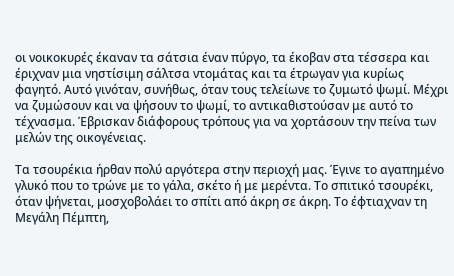οι νοικοκυρές έκαναν τα σάτσια έναν πύργο, τα έκοβαν στα τέσσερα και έριχναν μια νηστίσιμη σάλτσα ντομάτας και τα έτρωγαν για κυρίως φαγητό. Αυτό γινόταν, συνήθως, όταν τους τελείωνε το ζυμωτό ψωμί. Μέχρι να ζυμώσουν και να ψήσουν το ψωμί, το αντικαθιστούσαν με αυτό το τέχνασμα. Έβρισκαν διάφορους τρόπους για να χορτάσουν την πείνα των μελών της οικογένειας.

Τα τσουρέκια ήρθαν πολύ αργότερα στην περιοχή μας. Έγινε το αγαπημένο γλυκό που το τρώνε με το γάλα, σκέτο ή με μερέντα. Το σπιτικό τσουρέκι, όταν ψήνεται, μοσχοβολάει το σπίτι από άκρη σε άκρη. Το έφτιαχναν τη Μεγάλη Πέμπτη,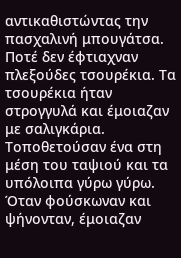αντικαθιστώντας την πασχαλινή μπουγάτσα. Ποτέ δεν έφτιαχναν πλεξούδες τσουρέκια. Τα τσουρέκια ήταν στρογγυλά και έμοιαζαν με σαλιγκάρια. Τοποθετούσαν ένα στη μέση του ταψιού και τα υπόλοιπα γύρω γύρω. Όταν φούσκωναν και ψήνονταν, έμοιαζαν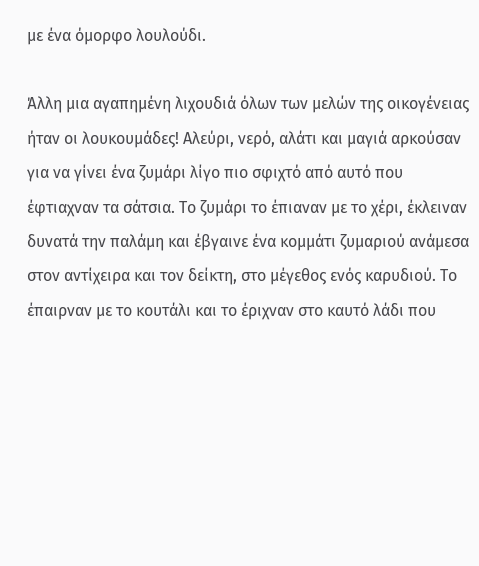με ένα όμορφο λουλούδι.

Άλλη μια αγαπημένη λιχουδιά όλων των μελών της οικογένειας ήταν οι λουκουμάδες! Αλεύρι, νερό, αλάτι και μαγιά αρκούσαν για να γίνει ένα ζυμάρι λίγο πιο σφιχτό από αυτό που έφτιαχναν τα σάτσια. Το ζυμάρι το έπιαναν με το χέρι, έκλειναν δυνατά την παλάμη και έβγαινε ένα κομμάτι ζυμαριού ανάμεσα στον αντίχειρα και τον δείκτη, στο μέγεθος ενός καρυδιού. Το έπαιρναν με το κουτάλι και το έριχναν στο καυτό λάδι που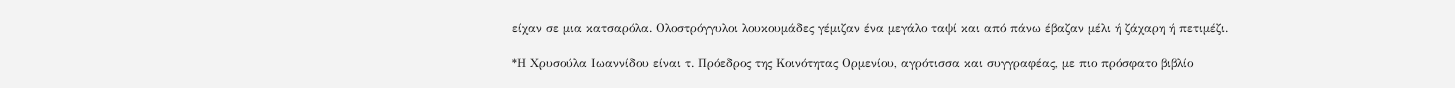είχαν σε μια κατσαρόλα. Ολοστρόγγυλοι λουκουμάδες γέμιζαν ένα μεγάλο ταψί και από πάνω έβαζαν μέλι ή ζάχαρη ή πετιμέζι.

*Η Χρυσούλα Ιωαννίδου είναι τ. Πρόεδρος της Κοινότητας Ορμενίου, αγρότισσα και συγγραφέας, με πιο πρόσφατο βιβλίο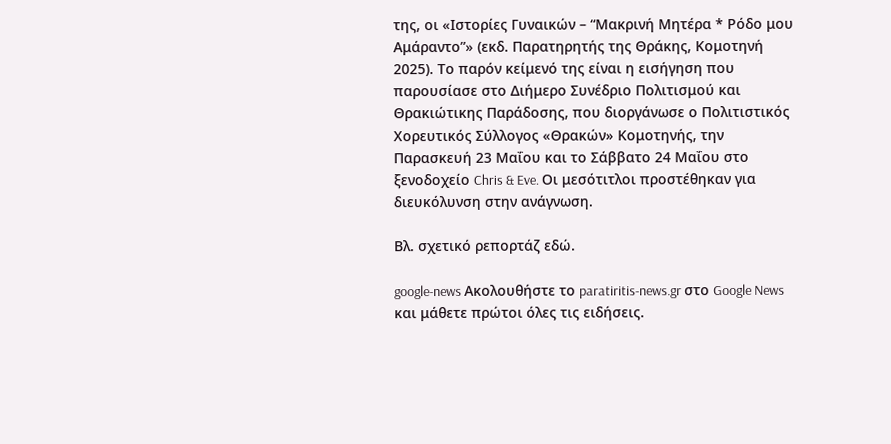της, οι «Ιστορίες Γυναικών – “Μακρινή Μητέρα * Ρόδο μου Αμάραντο”» (εκδ. Παρατηρητής της Θράκης, Κομοτηνή 2025). Το παρόν κείμενό της είναι η εισήγηση που παρουσίασε στο Διήμερο Συνέδριο Πολιτισμού και Θρακιώτικης Παράδοσης, που διοργάνωσε ο Πολιτιστικός Χορευτικός Σύλλογος «Θρακών» Κομοτηνής, την Παρασκευή 23 Μαΐου και το Σάββατο 24 Μαΐου στο ξενοδοχείο Chris & Eve. Οι μεσότιτλοι προστέθηκαν για διευκόλυνση στην ανάγνωση.

Βλ. σχετικό ρεπορτάζ εδώ.

google-news Ακολουθήστε το paratiritis-news.gr στο Google News και μάθετε πρώτοι όλες τις ειδήσεις.